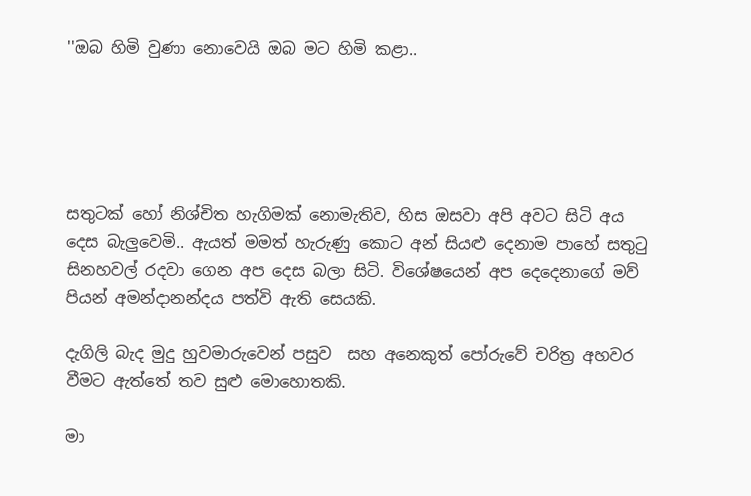''ඔබ හිමි වුණා නොවෙයි ඔබ මට හිමි කළා..





සතුටක් හෝ නිශ්චිත හැගිමක් නොමැතිව, හිස ඔසවා අපි අවට සිටි අය දෙස බැලුවෙමි.. ඇයත් මමත් හැරුණු කොට අන් සියළු දෙනාම පාහේ සතුටු සිනහවල් රදවා ගෙන අප දෙස බලා සිටි. විශේෂයෙන් අප දෙදෙනාගේ මව් පියන් අමන්දානන්දය පත්වි ඇති සෙයකි.

දැගිලි බැද මුදු හුවමාරුවෙන් පසුව  සහ අනෙකුත් පෝරුවේ චරිත්‍ර අහවර වීමට ඇත්තේ තව සුළු මොහොතකි.

මා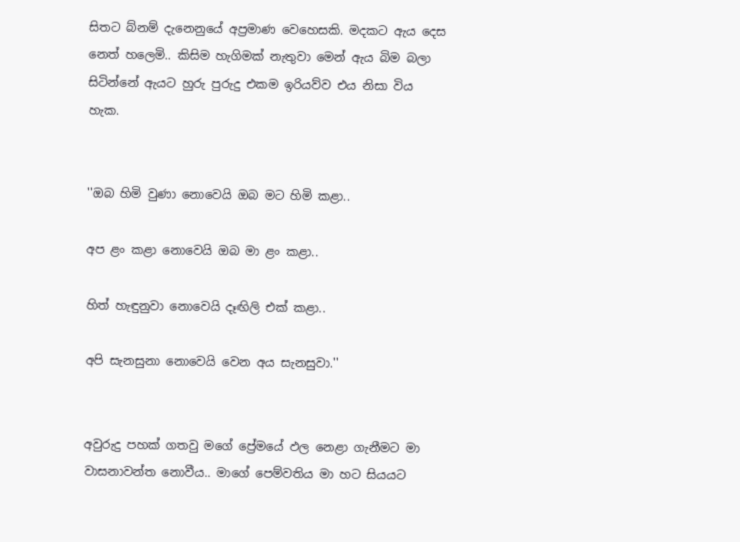සිතට බ්නම් දැනෙනුයේ අප්‍රමාණ වෙහෙසකි. මදකට ඇය දෙස නෙත් හලෙමි.. කිසිම හැගිමක් නැතුවා මෙන් ඇය බිම බලා සිටින්නේ ඇයට හුරු පුරුදු එකම ඉරියව්ව එය නිසා විය හැක.


''ඔබ හිමි වුණා නොවෙයි ඔබ මට හිමි කළා..

අප ළං කළා නොවෙයි ඔබ මා ළං කළා..

හිත් හැඳුනුවා නොවෙයි දෑඟිලි එක් කළා..

අපි සැනසුනා නොවෙයි වෙන අය සැනසුවා.''


අවුරුදු පහක් ගතවු මගේ ප්‍රේමයේ ඵල නෙළා ගැනීමට මා වාසනාවන්ත නොවීය.. මාගේ පෙම්වතිය මා හට සියයට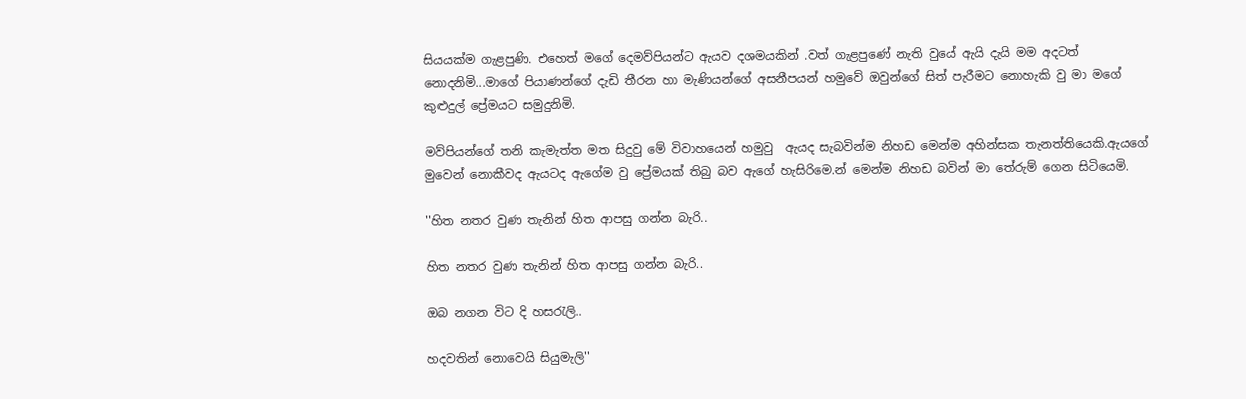සියයක්ම ගැළපුණි. එහෙත් මගේ දෙමව්පියන්ට ඇයව දශමයකින් .වත් ගැළපුණේ නැති වුයේ ඇයි දැයි මම අදටත් නොදනිමි...මාගේ පියාණන්ගේ දැඩි තීරන හා මැණියන්ගේ අසනීපයන් හමුවේ ඔවුන්ගේ සිත් පැරීමට නොහැකි වු මා මගේ කුළුදුල් ප්‍රේමයට සමුදුනිමි.

මව්පියන්ගේ තනි කැමැත්ත මත සිදුවු මේ විවාහයෙන් හමුවු  ඇයද සැබවින්ම නිහඩ මෙන්ම අහින්සක තැනත්තියෙකි.ඇයගේ මුවෙන් නොකීවද ඇයටද ඇගේම වු ප්‍රේමයක් තිබු බව ඇගේ හැසිරිමෙ.න් මෙන්ම නිහඩ බවින් මා තේරුම් ගෙන සිටියෙමි.

''හිත නතර වුණ තැනින් හිත ආපසු ගන්න බැරි..

හිත නතර වුණ තැනින් හිත ආපසු ගන්න බැරි..

ඔබ නගන විට දි හසරැලි..

හදවතින් නොවෙයි සියුමැලි''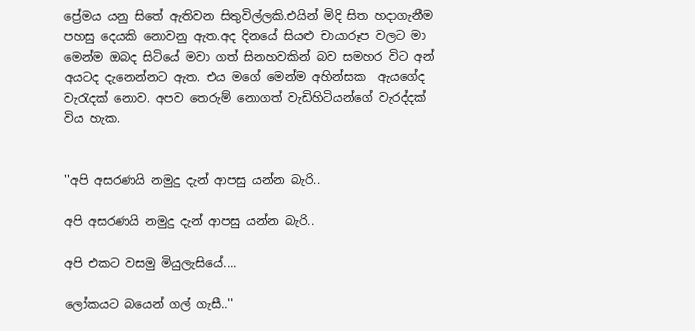ප්‍රේමය යනු සිතේ ඇතිවන සිතුවිල්ලකි.එයින් මිදි සිත හදාගැනීම පහසු දෙයකි නොවනු ඇත.අද දිනයේ සියළු චායාරූප වලට මා මෙන්ම ඔබද සිටියේ මවා ගත් සිනහවකින් බව සමහර විට අන් අයටද දැනෙන්නට ඇත. එය මගේ මෙන්ම අහින්සක  ඇයගේද වැරැදක් නොව. අපව තෙරුම් නොගත් වැඩිහිටියන්ගේ වැරද්දක් විය හැක.


''අපි අසරණයි නමුදු දැන් ආපසු යන්න බැරි..

අපි අසරණයි නමුදු දැන් ආපසු යන්න බැරි..

අපි එකට වසමු මියුලැසියේ....

ලෝකයට බයෙන් ගල් ගැසී..''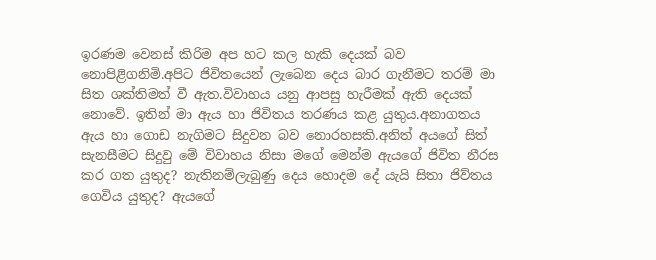ඉරණම වෙනස් කිරිම අප හට කල හැකි දෙයක් බව නොපිළිගනිමි.අපිට ජිවිතයෙන් ලැබෙන දෙය බාර ගැනීමට තරම් මා සිත ශක්තිමත් වී ඇත.විවාහය යනු ආපසු හැරීමක් ඇති දෙයක් නොවේ. ඉතින් මා ඇය හා ජිවිතය තරණය කළ යුතුය.අනාගතය ඇය හා ගොඩ නැගිමට සිදුවන බව නොරහසකි.අනිත් අයගේ සිත් සැනසීමට සිදුවු මේ විවාහය නිසා මගේ මෙන්ම ඇයගේ ජිවිත නීරස කර ගත යුතුද? නැතිනම්ලැබුණු දෙය හොදම දේ යැයි සිතා ජිව්තය ගෙවිය යුතුද? ඇයගේ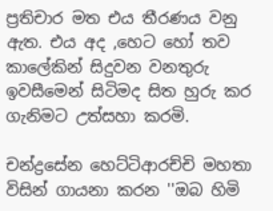ප්‍රතිචාර මත එය තීරණය වනු ඇත. එය අද ,හෙට හෝ තව කාලේකින් සිදුවන වනතුරු ඉවසීමෙන් සිටිමද සිත හුරු කර ගැනිමට උත්සහා කරමි.

චන්ද්‍රසේන හෙට්ටිආරච්චි මහතා විසින් ගායනා කරන ''ඔබ හිමි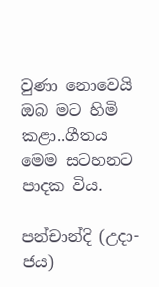වුණා නොවෙයි ඔබ මට හිමි කළා..ගීතය මෙම සටහනට පාදක විය.

පන්චාන්දි (උදා-ජය)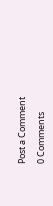Post a Comment

0 Comments